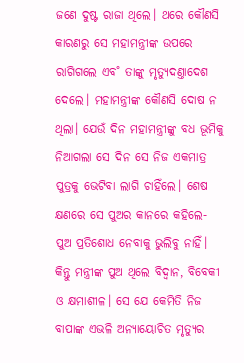ଜଣେ ଦୁଷ୍ଟ ରାଜା ଥିଲେ। ଥରେ କୌଣସି କାରଣରୁ ସେ ମହାମନ୍ତ୍ରୀଙ୍କ ଉପରେ ରାଗିଗଲେ ଏବ˚ ତାଙ୍କୁ ମୃତ୍ୟୁଦଣ୍ତାଦେଶ ଦେଲେ। ମହାମନ୍ତ୍ରୀଙ୍କ କୌଣସି ଦୋଷ ନ ଥିଲା। ଯେଉଁ ଦିନ ମହାମନ୍ତ୍ରୀଙ୍କୁ ବଧ ଭୂମିକୁ ନିଆଗଲା ସେ ଦିନ ସେ ନିଜ ଏକମାତ୍ର ପୁତ୍ରକୁ ଭେଟିବା ଲାଗି ଚାହିଁଲେ। ଶେଷ କ୍ଷଣରେ ସେ ପୁଅର କାନରେ କହିଲେ- ପୁଅ ପ୍ରତିଶୋଧ ନେବାକୁ ଭୁଲିବୁ ନାହିଁ। କିନ୍ତୁ ମନ୍ତ୍ରୀଙ୍କ ପୁଅ ଥିଲେ ବିଦ୍ବାନ, ବିବେକୀ ଓ କ୍ଷମାଶୀଳ। ସେ ଯେ କେମିତି ନିଜ ବାପାଙ୍କ ଏଭଳି ଅନ୍ୟାୟୋଚିତ ମୃତ୍ୟୁର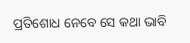ପ୍ରତିଶୋଧ ନେବେ ସେ କଥା ଭାବି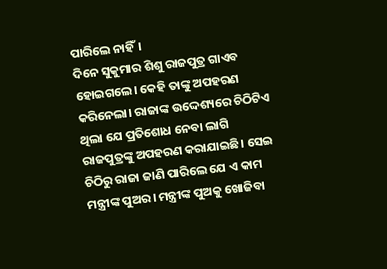ପାରିଲେ ନାହିଁ।
ଦିନେ ସୁକୁମାର ଶିଶୁ ରାଜପୁତ୍ର ଗାଏବ ହୋଇଗଲେ। କେହି ତାଙ୍କୁ ଅପହରଣ କରିନେଲା। ରାଜାଙ୍କ ଉଦ୍ଦେଶ୍ୟରେ ଚିଠିଟିଏ ଥିଲା ଯେ ପ୍ରତିଶୋଧ ନେବା ଲାଗି ରାଜପୁତ୍ରଙ୍କୁ ଅପହରଣ କରାଯାଇଛି। ସେଇ ଚିଠିରୁ ରାଜା ଜାଣି ପାରିଲେ ଯେ ଏ କାମ ମନ୍ତ୍ରୀଙ୍କ ପୁଅର। ମନ୍ତ୍ରୀଙ୍କ ପୁଅକୁ ଖୋଜିବା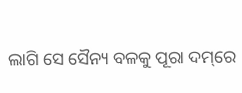ଲାଗି ସେ ସୈନ୍ୟ ବଳକୁ ପୂରା ଦମ୍‌ରେ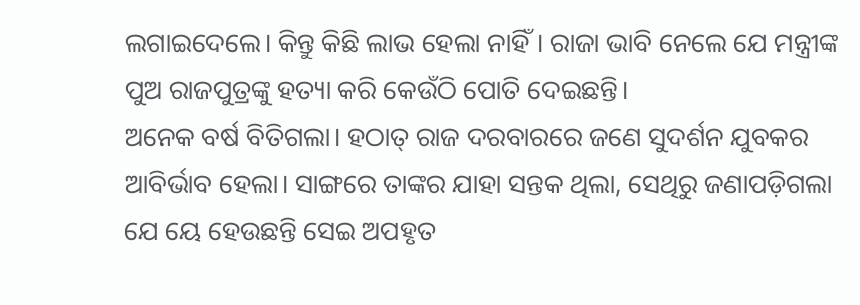ଲଗାଇଦେଲେ। କିନ୍ତୁ କିଛି ଲାଭ ହେଲା ନାହିଁ। ରାଜା ଭାବି ନେଲେ ଯେ ମନ୍ତ୍ରୀଙ୍କ ପୁଅ ରାଜପୁତ୍ରଙ୍କୁ ହତ୍ୟା କରି କେଉଁଠି ପୋତି ଦେଇଛନ୍ତି।
ଅନେକ ବର୍ଷ ବିତିଗଲା। ହଠାତ୍‌ ରାଜ ଦରବାରରେ ଜଣେ ସୁଦର୍ଶନ ଯୁବକର ଆବିର୍ଭାବ ହେଲା। ସାଙ୍ଗରେ ତାଙ୍କର ଯାହା ସନ୍ତକ ଥିଲା, ସେଥିରୁ ଜଣାପଡ଼ିଗଲା ଯେ ୟେ ହେଉଛନ୍ତି ସେଇ ଅପହୃତ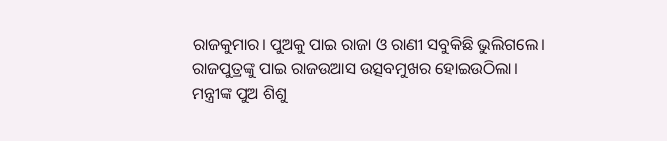ରାଜକୁମାର। ପୁଅକୁ ପାଇ ରାଜା ଓ ରାଣୀ ସବୁକିଛି ଭୁଲିଗଲେ। ରାଜପୁତ୍ରଙ୍କୁ ପାଇ ରାଜଉଆସ ଉତ୍ସବମୁଖର ହୋଇଉଠିଲା।
ମନ୍ତ୍ରୀଙ୍କ ପୁଅ ଶିଶୁ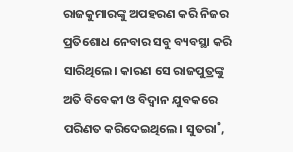ରାଜକୁମାରଙ୍କୁ ଅପହରଣ କରି ନିଜର ପ୍ରତିଶୋଧ ନେବାର ସବୁ ବ୍ୟବସ୍ଥା କରି ସାରିଥିଲେ। କାରଣ ସେ ରାଜପୁତ୍ରଙ୍କୁ ଅତି ବିବେକୀ ଓ ବିଦ୍ବାନ ଯୁବକରେ ପରିଣତ କରିଦେଇଥିଲେ। ସୁତରା˚,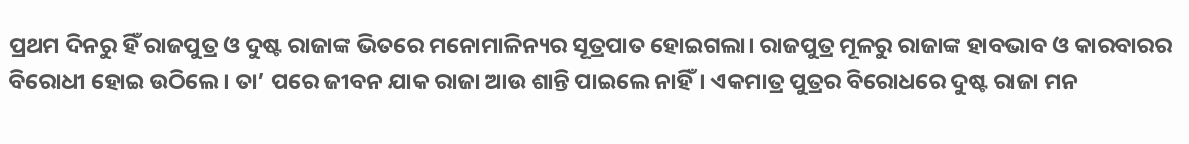ପ୍ରଥମ ଦିନରୁ ହିଁ ରାଜପୁତ୍ର ଓ ଦୁଷ୍ଟ ରାଜାଙ୍କ ଭିତରେ ମନୋମାଳିନ୍ୟର ସୂତ୍ରପାତ ହୋଇଗଲା। ରାଜପୁତ୍ର ମୂଳରୁ ରାଜାଙ୍କ ହାବଭାବ ଓ କାରବାରର ବିରୋଧୀ ହୋଇ ଉଠିଲେ। ତା’ ପରେ ଜୀବନ ଯାକ ରାଜା ଆଉ ଶାନ୍ତି ପାଇଲେ ନାହିଁ। ଏକମାତ୍ର ପୁତ୍ରର ବିରୋଧରେ ଦୁଷ୍ଟ ରାଜା ମନ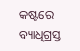କଷ୍ଟରେ ବ୍ୟାଧିଗ୍ରସ୍ତ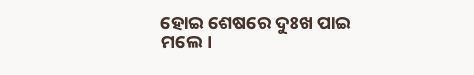ହୋଇ ଶେଷରେ ଦୁଃଖ ପାଇ ମଲେ।